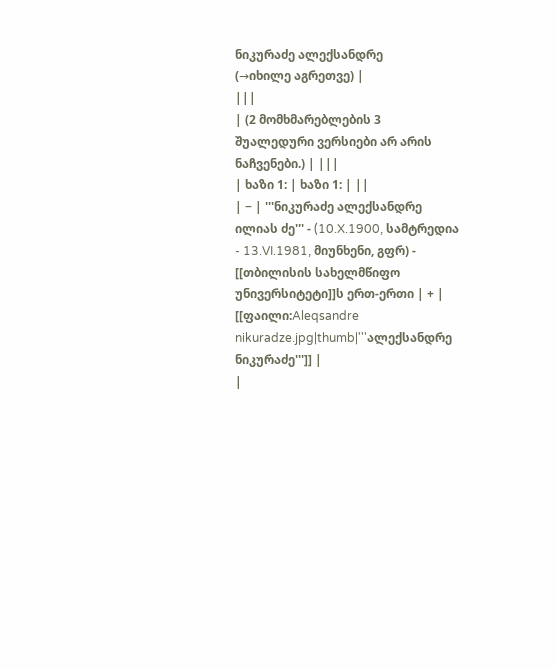ნიკურაძე ალექსანდრე
(→იხილე აგრეთვე) |
|||
| (2 მომხმარებლების 3 შუალედური ვერსიები არ არის ნაჩვენები.) | |||
| ხაზი 1: | ხაზი 1: | ||
| − | '''ნიკურაძე ალექსანდრე ილიას ძე''' - (10.X.1900, სამტრედია - 13.VI.1981, მიუნხენი, გფრ) - [[თბილისის სახელმწიფო უნივერსიტეტი]]ს ერთ-ერთი | + | [[ფაილი:Aleqsandre nikuradze.jpg|thumb|'''ალექსანდრე ნიკურაძე''']] |
|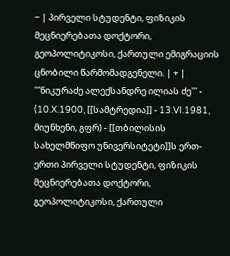− | პირველი სტუდენტი, ფიზიკის მეცნიერებათა დოქტორი, გეოპოლიტიკოსი, ქართული ემიგრაციის ცნობილი წარმომადგენელი. | + | '''ნიკურაძე ალექსანდრე ილიას ძე''' - (10.X.1900, [[სამტრედია]] - 13.VI.1981, მიუნხენი, გფრ) - [[თბილისის სახელმწიფო უნივერსიტეტი]]ს ერთ-ერთი პირველი სტუდენტი, ფიზიკის მეცნიერებათა დოქტორი, გეოპოლიტიკოსი, ქართული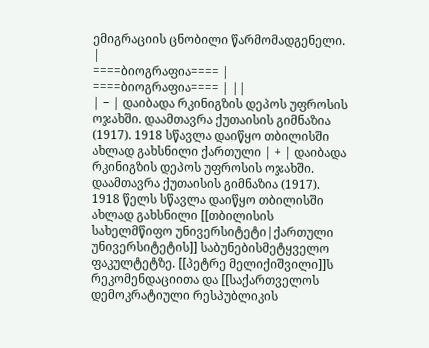ემიგრაციის ცნობილი წარმომადგენელი. |
====ბიოგრაფია==== | ====ბიოგრაფია==== | ||
| − | დაიბადა რკინიგზის დეპოს უფროსის ოჯახში. დაამთავრა ქუთაისის გიმნაზია (1917). 1918 სწავლა დაიწყო თბილისში ახლად გახსნილი ქართული | + | დაიბადა რკინიგზის დეპოს უფროსის ოჯახში. დაამთავრა ქუთაისის გიმნაზია (1917). 1918 წელს სწავლა დაიწყო თბილისში ახლად გახსნილი [[თბილისის სახელმწიფო უნივერსიტეტი|ქართული უნივერსიტეტის]] საბუნებისმეტყველო ფაკულტეტზე. [[პეტრე მელიქიშვილი]]ს რეკომენდაციითა და [[საქართველოს დემოკრატიული რესპუბლიკის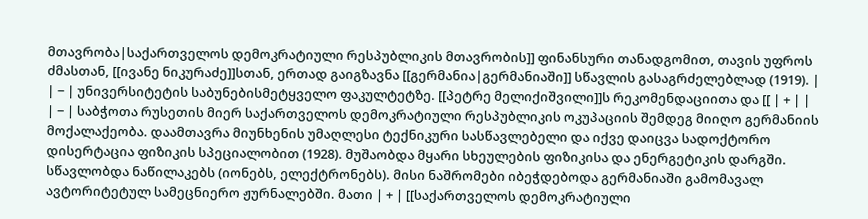მთავრობა|საქართველოს დემოკრატიული რესპუბლიკის მთავრობის]] ფინანსური თანადგომით, თავის უფროს ძმასთან, [[ივანე ნიკურაძე]]სთან, ერთად გაიგზავნა [[გერმანია|გერმანიაში]] სწავლის გასაგრძელებლად (1919). |
| − | უნივერსიტეტის საბუნებისმეტყველო ფაკულტეტზე. [[პეტრე მელიქიშვილი]]ს რეკომენდაციითა და [[ | + | |
| − | საბჭოთა რუსეთის მიერ საქართველოს დემოკრატიული რესპუბლიკის ოკუპაციის შემდეგ მიიღო გერმანიის მოქალაქეობა. დაამთავრა მიუნხენის უმაღლესი ტექნიკური სასწავლებელი და იქვე დაიცვა სადოქტორო დისერტაცია ფიზიკის სპეციალობით (1928). მუშაობდა მყარი სხეულების ფიზიკისა და ენერგეტიკის დარგში. სწავლობდა ნაწილაკებს (იონებს, ელექტრონებს). მისი ნაშრომები იბეჭდებოდა გერმანიაში გამომავალ ავტორიტეტულ სამეცნიერო ჟურნალებში. მათი | + | [[საქართველოს დემოკრატიული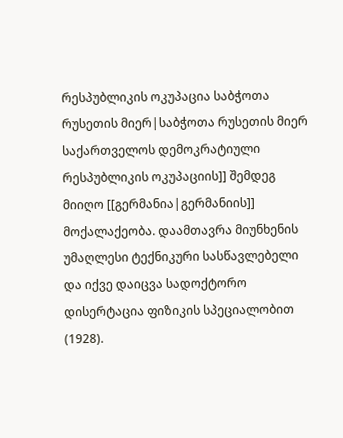რესპუბლიკის ოკუპაცია საბჭოთა რუსეთის მიერ|საბჭოთა რუსეთის მიერ საქართველოს დემოკრატიული რესპუბლიკის ოკუპაციის]] შემდეგ მიიღო [[გერმანია|გერმანიის]] მოქალაქეობა. დაამთავრა მიუნხენის უმაღლესი ტექნიკური სასწავლებელი და იქვე დაიცვა სადოქტორო დისერტაცია ფიზიკის სპეციალობით (1928).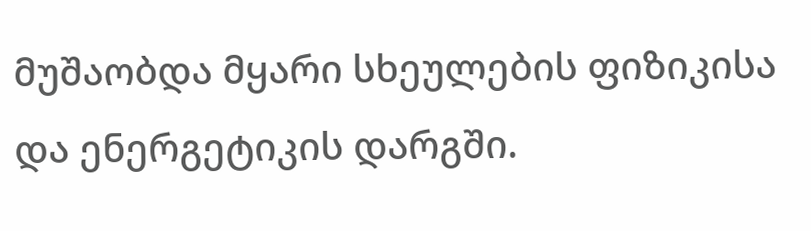მუშაობდა მყარი სხეულების ფიზიკისა და ენერგეტიკის დარგში.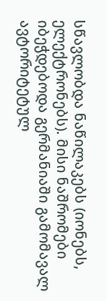სწავლობდა ნაწილაკებს (იონებს, ელექტრონებს). მისი ნაშრომები იბეჭდებოდა გერმანიაში გამომავალ ავტორიტეტულ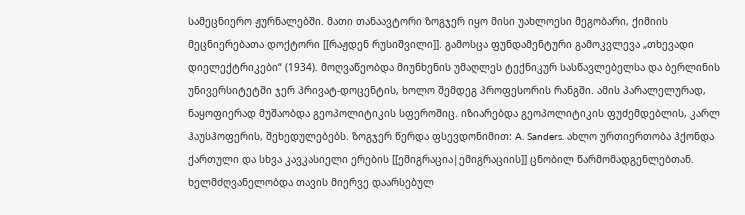სამეცნიერო ჟურნალებში. მათი თანაავტორი ზოგჯერ იყო მისი უახლოესი მეგობარი, ქიმიის მეცნიერებათა დოქტორი [[რაჟდენ რუსიშვილი]]. გამოსცა ფუნდამენტური გამოკვლევა „თხევადი დიელექტრიკები“ (1934). მოღვაწეობდა მიუნხენის უმაღლეს ტექნიკურ სასწავლებელსა და ბერლინის უნივერსიტეტში ჯერ პრივატ-დოცენტის, ხოლო შემდეგ პროფესორის რანგში. ამის პარალელურად, ნაყოფიერად მუშაობდა გეოპოლიტიკის სფეროშიც. იზიარებდა გეოპოლიტიკის ფუძემდებლის, კარლ ჰაუსჰოფერის, შეხედულებებს. ზოგჯერ წერდა ფსევდონიმით: A. Sanders. ახლო ურთიერთობა ჰქონდა ქართული და სხვა კავკასიელი ერების [[ემიგრაცია|ემიგრაციის]] ცნობილ წარმომადგენლებთან. ხელმძღვანელობდა თავის მიერვე დაარსებულ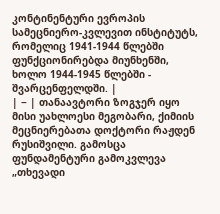კონტინენტური ევროპის სამეცნიერო-კვლევით ინსტიტუტს, რომელიც 1941-1944 წლებში ფუნქციონირებდა მიუნხენში, ხოლო 1944-1945 წლებში - შვარცენფელდში. |
| − | თანაავტორი ზოგჯერ იყო მისი უახლოესი მეგობარი, ქიმიის მეცნიერებათა დოქტორი რაჟდენ რუსიშვილი. გამოსცა ფუნდამენტური გამოკვლევა „თხევადი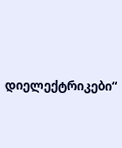დიელექტრიკები“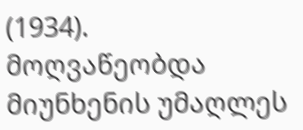(1934). მოღვაწეობდა მიუნხენის უმაღლეს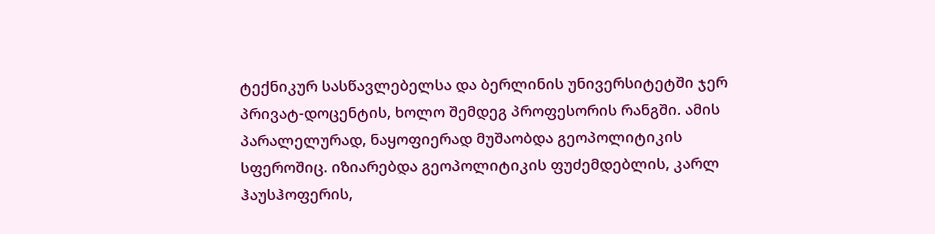ტექნიკურ სასწავლებელსა და ბერლინის უნივერსიტეტში ჯერ პრივატ-დოცენტის, ხოლო შემდეგ პროფესორის რანგში. ამის პარალელურად, ნაყოფიერად მუშაობდა გეოპოლიტიკის სფეროშიც. იზიარებდა გეოპოლიტიკის ფუძემდებლის, კარლ ჰაუსჰოფერის,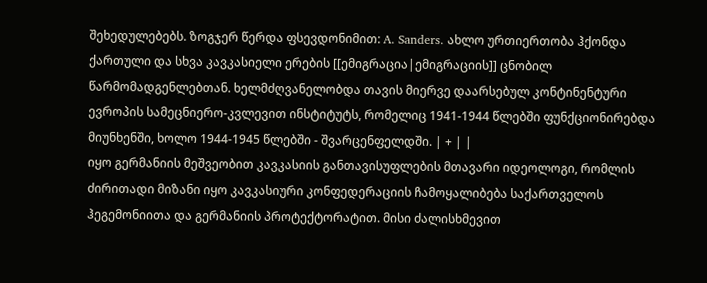შეხედულებებს. ზოგჯერ წერდა ფსევდონიმით: A. Sanders. ახლო ურთიერთობა ჰქონდა ქართული და სხვა კავკასიელი ერების [[ემიგრაცია|ემიგრაციის]] ცნობილ წარმომადგენლებთან. ხელმძღვანელობდა თავის მიერვე დაარსებულ კონტინენტური ევროპის სამეცნიერო-კვლევით ინსტიტუტს, რომელიც 1941-1944 წლებში ფუნქციონირებდა მიუნხენში, ხოლო 1944-1945 წლებში - შვარცენფელდში. | + | |
იყო გერმანიის მეშვეობით კავკასიის განთავისუფლების მთავარი იდეოლოგი, რომლის ძირითადი მიზანი იყო კავკასიური კონფედერაციის ჩამოყალიბება საქართველოს ჰეგემონიითა და გერმანიის პროტექტორატით. მისი ძალისხმევით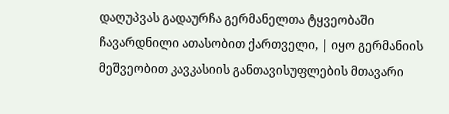დაღუპვას გადაურჩა გერმანელთა ტყვეობაში ჩავარდნილი ათასობით ქართველი, | იყო გერმანიის მეშვეობით კავკასიის განთავისუფლების მთავარი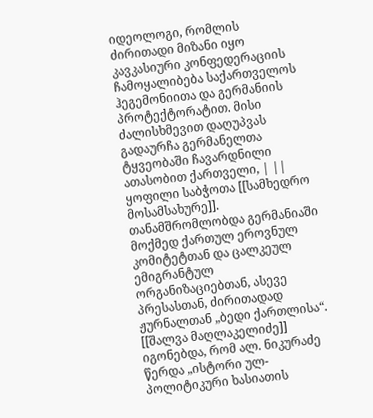იდეოლოგი, რომლის ძირითადი მიზანი იყო კავკასიური კონფედერაციის ჩამოყალიბება საქართველოს ჰეგემონიითა და გერმანიის პროტექტორატით. მისი ძალისხმევით დაღუპვას გადაურჩა გერმანელთა ტყვეობაში ჩავარდნილი ათასობით ქართველი, | ||
ყოფილი საბჭოთა [[სამხედრო მოსამსახურე]]. თანამშრომლობდა გერმანიაში მოქმედ ქართულ ეროვნულ კომიტეტთან და ცალკეულ ემიგრანტულ ორგანიზაციებთან, ასევე პრესასთან, ძირითადად ჟურნალთან „ბედი ქართლისა“. [[შალვა მაღლაკელიძე]] იგონებდა, რომ ალ. ნიკურაძე წერდა „ისტორი ულ-პოლიტიკური ხასიათის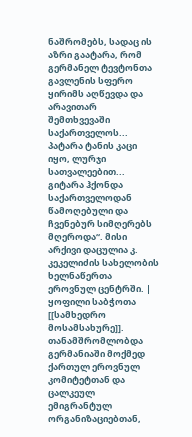ნაშრომებს, სადაც ის აზრი გაატარა, რომ გერმანელ ტევტონთა გავლენის სფერო ყირიმს აღწევდა და არავითარ შემთხვევაში საქართველოს... პატარა ტანის კაცი იყო, ლურჯი სათვალეებით... გიტარა ჰქონდა საქართველოდან წამოღებული და ჩვენებურ სიმღერებს მღეროდა“. მისი არქივი დაცულია კ. კეკელიძის სახელობის ხელნაწერთა ეროვნულ ცენტრში. | ყოფილი საბჭოთა [[სამხედრო მოსამსახურე]]. თანამშრომლობდა გერმანიაში მოქმედ ქართულ ეროვნულ კომიტეტთან და ცალკეულ ემიგრანტულ ორგანიზაციებთან,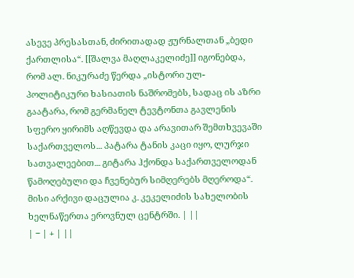ასევე პრესასთან, ძირითადად ჟურნალთან „ბედი ქართლისა“. [[შალვა მაღლაკელიძე]] იგონებდა, რომ ალ. ნიკურაძე წერდა „ისტორი ულ-პოლიტიკური ხასიათის ნაშრომებს, სადაც ის აზრი გაატარა, რომ გერმანელ ტევტონთა გავლენის სფერო ყირიმს აღწევდა და არავითარ შემთხვევაში საქართველოს... პატარა ტანის კაცი იყო, ლურჯი სათვალეებით... გიტარა ჰქონდა საქართველოდან წამოღებული და ჩვენებურ სიმღერებს მღეროდა“. მისი არქივი დაცულია კ. კეკელიძის სახელობის ხელნაწერთა ეროვნულ ცენტრში. | ||
| − | + | ||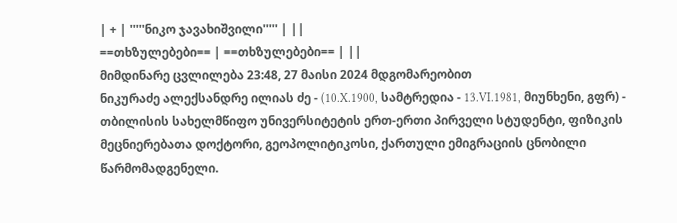| + | '''''ნიკო ჯავახიშვილი''''' | ||
==თხზულებები== | ==თხზულებები== | ||
მიმდინარე ცვლილება 23:48, 27 მაისი 2024 მდგომარეობით
ნიკურაძე ალექსანდრე ილიას ძე - (10.X.1900, სამტრედია - 13.VI.1981, მიუნხენი, გფრ) - თბილისის სახელმწიფო უნივერსიტეტის ერთ-ერთი პირველი სტუდენტი, ფიზიკის მეცნიერებათა დოქტორი, გეოპოლიტიკოსი, ქართული ემიგრაციის ცნობილი წარმომადგენელი.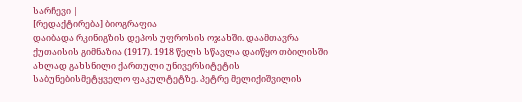სარჩევი |
[რედაქტირება] ბიოგრაფია
დაიბადა რკინიგზის დეპოს უფროსის ოჯახში. დაამთავრა ქუთაისის გიმნაზია (1917). 1918 წელს სწავლა დაიწყო თბილისში ახლად გახსნილი ქართული უნივერსიტეტის საბუნებისმეტყველო ფაკულტეტზე. პეტრე მელიქიშვილის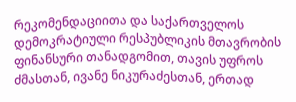რეკომენდაციითა და საქართველოს დემოკრატიული რესპუბლიკის მთავრობის ფინანსური თანადგომით, თავის უფროს ძმასთან, ივანე ნიკურაძესთან, ერთად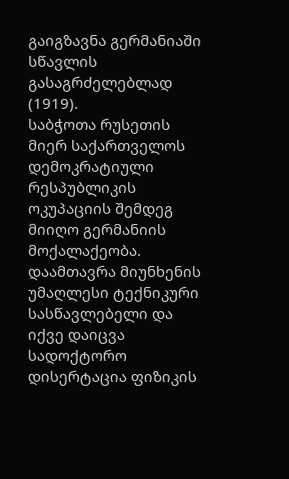გაიგზავნა გერმანიაში სწავლის გასაგრძელებლად (1919).
საბჭოთა რუსეთის მიერ საქართველოს დემოკრატიული რესპუბლიკის ოკუპაციის შემდეგ მიიღო გერმანიის მოქალაქეობა. დაამთავრა მიუნხენის უმაღლესი ტექნიკური სასწავლებელი და იქვე დაიცვა სადოქტორო დისერტაცია ფიზიკის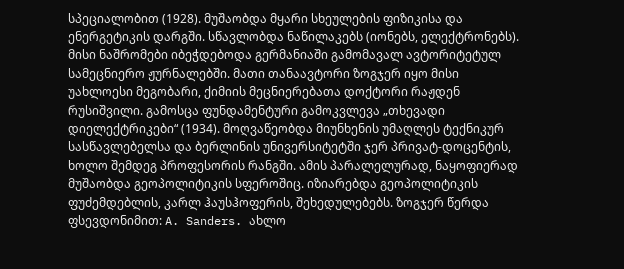სპეციალობით (1928). მუშაობდა მყარი სხეულების ფიზიკისა და ენერგეტიკის დარგში. სწავლობდა ნაწილაკებს (იონებს, ელექტრონებს). მისი ნაშრომები იბეჭდებოდა გერმანიაში გამომავალ ავტორიტეტულ სამეცნიერო ჟურნალებში. მათი თანაავტორი ზოგჯერ იყო მისი უახლოესი მეგობარი, ქიმიის მეცნიერებათა დოქტორი რაჟდენ რუსიშვილი. გამოსცა ფუნდამენტური გამოკვლევა „თხევადი დიელექტრიკები“ (1934). მოღვაწეობდა მიუნხენის უმაღლეს ტექნიკურ სასწავლებელსა და ბერლინის უნივერსიტეტში ჯერ პრივატ-დოცენტის, ხოლო შემდეგ პროფესორის რანგში. ამის პარალელურად, ნაყოფიერად მუშაობდა გეოპოლიტიკის სფეროშიც. იზიარებდა გეოპოლიტიკის ფუძემდებლის, კარლ ჰაუსჰოფერის, შეხედულებებს. ზოგჯერ წერდა ფსევდონიმით: A. Sanders. ახლო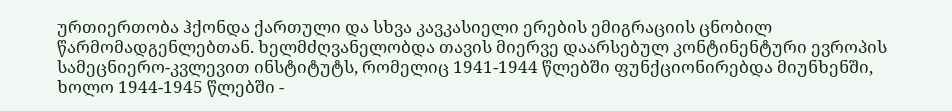ურთიერთობა ჰქონდა ქართული და სხვა კავკასიელი ერების ემიგრაციის ცნობილ წარმომადგენლებთან. ხელმძღვანელობდა თავის მიერვე დაარსებულ კონტინენტური ევროპის სამეცნიერო-კვლევით ინსტიტუტს, რომელიც 1941-1944 წლებში ფუნქციონირებდა მიუნხენში, ხოლო 1944-1945 წლებში -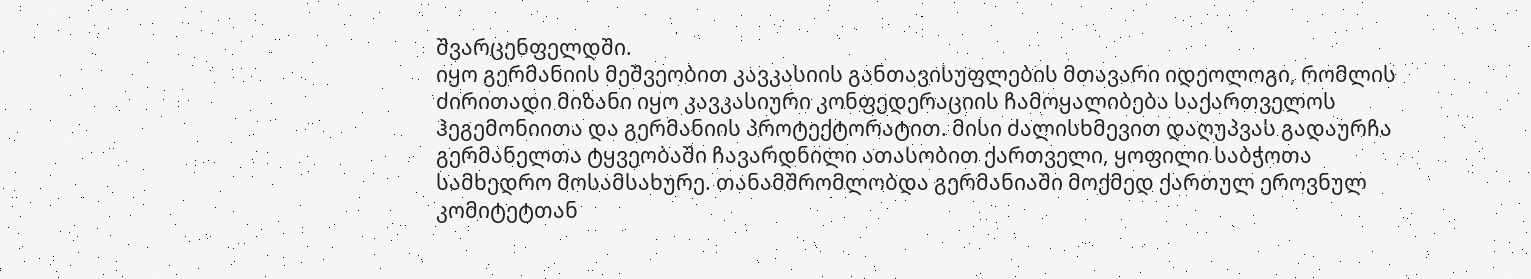შვარცენფელდში.
იყო გერმანიის მეშვეობით კავკასიის განთავისუფლების მთავარი იდეოლოგი, რომლის ძირითადი მიზანი იყო კავკასიური კონფედერაციის ჩამოყალიბება საქართველოს ჰეგემონიითა და გერმანიის პროტექტორატით. მისი ძალისხმევით დაღუპვას გადაურჩა გერმანელთა ტყვეობაში ჩავარდნილი ათასობით ქართველი, ყოფილი საბჭოთა სამხედრო მოსამსახურე. თანამშრომლობდა გერმანიაში მოქმედ ქართულ ეროვნულ კომიტეტთან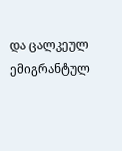და ცალკეულ ემიგრანტულ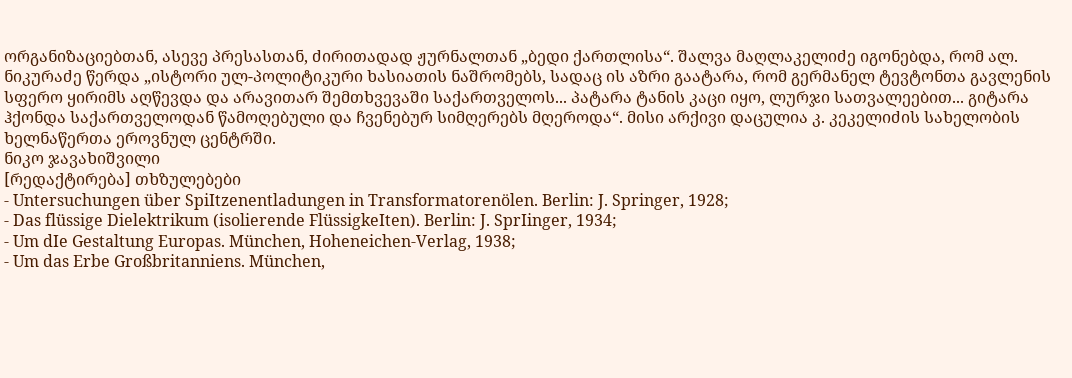ორგანიზაციებთან, ასევე პრესასთან, ძირითადად ჟურნალთან „ბედი ქართლისა“. შალვა მაღლაკელიძე იგონებდა, რომ ალ. ნიკურაძე წერდა „ისტორი ულ-პოლიტიკური ხასიათის ნაშრომებს, სადაც ის აზრი გაატარა, რომ გერმანელ ტევტონთა გავლენის სფერო ყირიმს აღწევდა და არავითარ შემთხვევაში საქართველოს... პატარა ტანის კაცი იყო, ლურჯი სათვალეებით... გიტარა ჰქონდა საქართველოდან წამოღებული და ჩვენებურ სიმღერებს მღეროდა“. მისი არქივი დაცულია კ. კეკელიძის სახელობის ხელნაწერთა ეროვნულ ცენტრში.
ნიკო ჯავახიშვილი
[რედაქტირება] თხზულებები
- Untersuchungen über SpiItzenentladungen in Transformatorenölen. Berlin: J. Springer, 1928;
- Das flüssige Dielektrikum (isolierende FlüssigkeIten). Berlin: J. SprIinger, 1934;
- Um dIe Gestaltung Europas. München, Hoheneichen-Verlag, 1938;
- Um das Erbe Großbritanniens. München,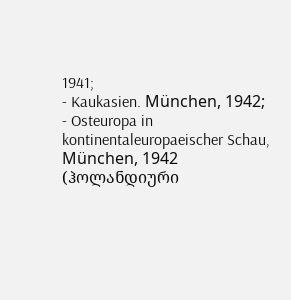1941;
- Kaukasien. München, 1942;
- Osteuropa in kontinentaleuropaeischer Schau, München, 1942 (ჰოლანდიური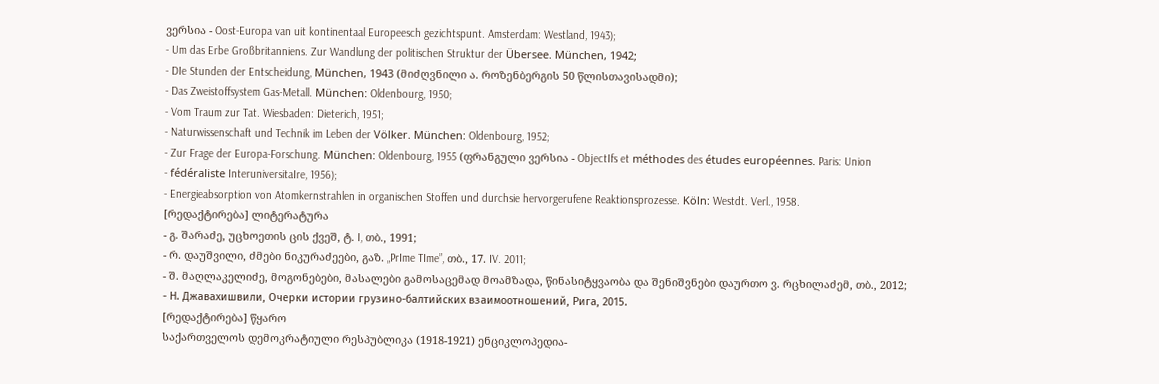ვერსია - Oost-Europa van uit kontinentaal Europeesch gezichtspunt. Amsterdam: Westland, 1943);
- Um das Erbe Großbritanniens. Zur Wandlung der politischen Struktur der Übersee. München, 1942;
- DIe Stunden der Entscheidung, München, 1943 (მიძღვნილი ა. როზენბერგის 50 წლისთავისადმი);
- Das Zweistoffsystem Gas-Metall. München: Oldenbourg, 1950;
- Vom Traum zur Tat. Wiesbaden: Dieterich, 1951;
- Naturwissenschaft und Technik im Leben der Völker. München: Oldenbourg, 1952;
- Zur Frage der Europa-Forschung. München: Oldenbourg, 1955 (ფრანგული ვერსია - ObjectIfs et méthodes des études européennes. Paris: Union
- fédéraliste InteruniversitaIre, 1956);
- Energieabsorption von Atomkernstrahlen in organischen Stoffen und durchsie hervorgerufene Reaktionsprozesse. Köln: Westdt. Verl., 1958.
[რედაქტირება] ლიტერატურა
- გ. შარაძე, უცხოეთის ცის ქვეშ, ტ. I, თბ., 1991;
- რ. დაუშვილი, ძმები ნიკურაძეები, გაზ. „PrIme TIme”, თბ., 17. IV. 2011;
- შ. მაღლაკელიძე, მოგონებები, მასალები გამოსაცემად მოამზადა, წინასიტყვაობა და შენიშვნები დაურთო ვ. რცხილაძემ, თბ., 2012;
- Н. Джавахишвили, Очерки истории грузино-балтийских взаимоотношений, Рига, 2015.
[რედაქტირება] წყარო
საქართველოს დემოკრატიული რესპუბლიკა (1918-1921) ენციკლოპედია-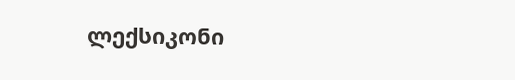ლექსიკონი